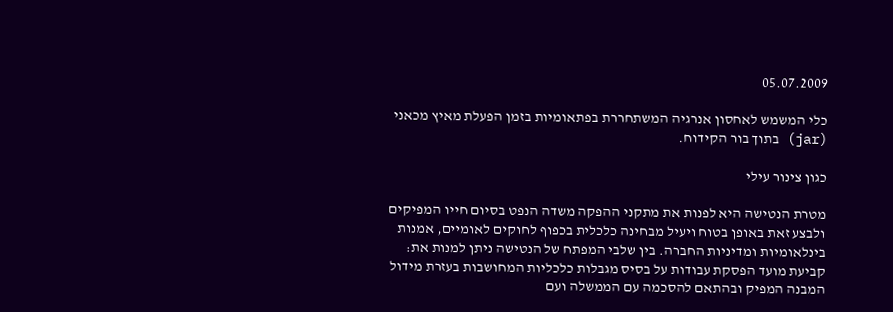05.07.2009

כלי המשמש לאחסון אנרגיה המשתחררת בפתאומיות בזמן הפעלת מאיץ מכאני (jar) בתוך בור הקידוח.

כגון צינור עילי

מטרת הנטישה היא לפנות את מתקני ההפקה משדה הנפט בסיום חייו המפיקים ולבצע זאת באופן בטוח ויעיל מבחינה כלכלית בכפוף לחוקים לאומיים, אמנות בינלאומיות ומדיניות החברה. בין שלבי המפתח של הנטישה ניתן למנות את: קביעת מועד הפסקת עבודות על בסיס מגבלות כלכליות המחושבות בעזרת מידול המבנה המפיק ובהתאם להסכמה עם הממשלה ועם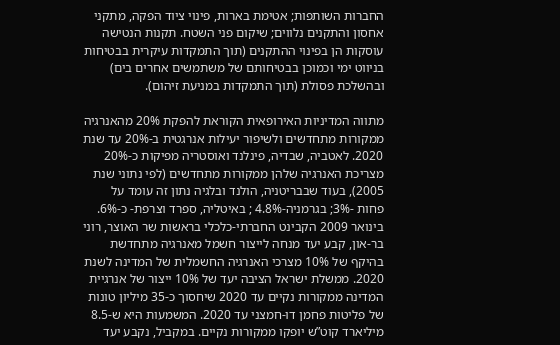החברות השותפות; אטימת בארות, פינוי ציוד הפקה, מתקני אחסון והתקנים נלווים; שיקום פני השטח. תקנות הנטישה עוסקות הן בפינוי ההתקנים (תוך התמקדות עיקרית בבטיחות בניווט ימי וכמוכן בבטיחותם של משתמשים אחרים בים) ובהשלכת פסולת (תוך התמקדות במניעת זיהום).

מתווה המדיניות האירופאית הקוראת להפקת 20% מהאנרגיה ממקורות מתחדשים ולשיפור יעילות אנרגטית ב-20% עד שנת 2020. לאטביה, שבדיה, פינלנד ואוסטריה מפיקות כ-20% מצריכת האנרגיה שלהן ממקורות מתחדשים (לפי נתוני שנת 2005), בעוד שבבריטניה, הולנד ובלגיה נתון זה עומד על פחות -3%; בגרמניה-4.8% ; באיטליה, ספרד וצרפת- כ-6%. בינואר 2009 הקבינט החברתי-כלכלי בראשות שר האוצר, רוני בר-און, קבע יעד מנחה לייצור חשמל מאנרגיה מתחדשת בהיקף של 10% מצרכי האנרגיה החשמלית של המדינה לשנת 2020. ממשלת ישראל הציבה יעד של 10% ייצור של אנרגיית המדינה ממקורות נקיים עד 2020 שיחסוך כ-35 מיליון טונות של פליטות פחמן דו-חמצני עד 2020. המשמעות היא ש-8.5 מיליארד קוט”ש יופקו ממקורות נקיים. במקביל, נקבע יעד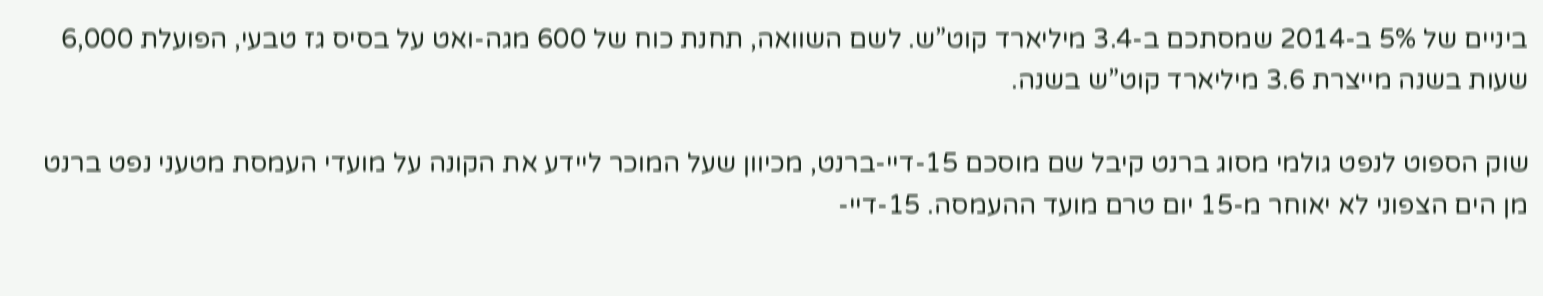ביניים של 5% ב-2014 שמסתכם ב-3.4 מיליארד קוט”ש. לשם השוואה, תחנת כוח של 600 מגה-ואט על בסיס גז טבעי, הפועלת 6,000 שעות בשנה מייצרת 3.6 מיליארד קוט”ש בשנה.

שוק הספוט לנפט גולמי מסוג ברנט קיבל שם מוסכם 15-דיי-ברנט, מכיוון שעל המוכר ליידע את הקונה על מועדי העמסת מטעני נפט ברנט מן הים הצפוני לא יאוחר מ-15 יום טרם מועד ההעמסה. 15-דיי-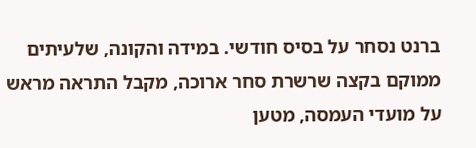ברנט נסחר על בסיס חודשי. במידה והקונה, שלעיתים ממוקם בקצה שרשרת סחר ארוכה, מקבל התראה מראש על מועדי העמסה, מטען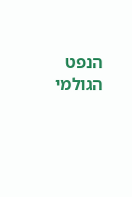הנפט הגולמי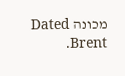מכונה Dated Brent.